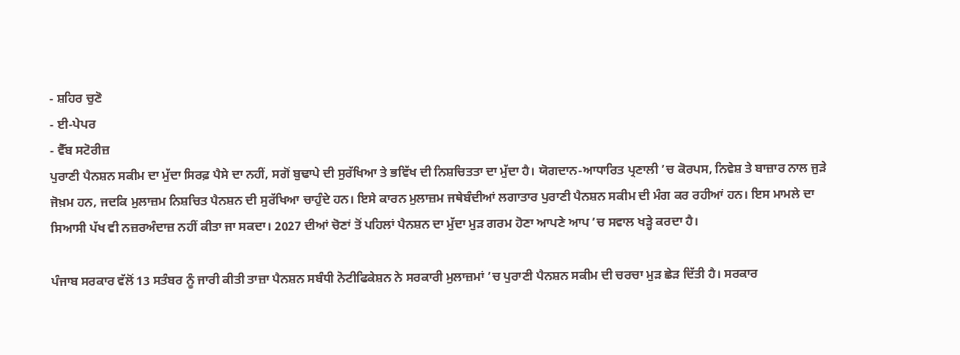- ਸ਼ਹਿਰ ਚੁਣੋ
- ਈ-ਪੇਪਰ
- ਵੈੱਬ ਸਟੋਰੀਜ਼
ਪੁਰਾਣੀ ਪੈਨਸ਼ਨ ਸਕੀਮ ਦਾ ਮੁੱਦਾ ਸਿਰਫ਼ ਪੈਸੇ ਦਾ ਨਹੀਂ, ਸਗੋਂ ਬੁਢਾਪੇ ਦੀ ਸੁਰੱਖਿਆ ਤੇ ਭਵਿੱਖ ਦੀ ਨਿਸ਼ਚਿਤਤਾ ਦਾ ਮੁੱਦਾ ਹੈ। ਯੋਗਦਾਨ-ਆਧਾਰਿਤ ਪ੍ਰਣਾਲੀ ’ਚ ਕੋਰਪਸ, ਨਿਵੇਸ਼ ਤੇ ਬਾਜ਼ਾਰ ਨਾਲ ਜੁੜੇ ਜੋਖ਼ਮ ਹਨ, ਜਦਕਿ ਮੁਲਾਜ਼ਮ ਨਿਸ਼ਚਿਤ ਪੈਨਸ਼ਨ ਦੀ ਸੁਰੱਖਿਆ ਚਾਹੁੰਦੇ ਹਨ। ਇਸੇ ਕਾਰਨ ਮੁਲਾਜ਼ਮ ਜਥੇਬੰਦੀਆਂ ਲਗਾਤਾਰ ਪੁਰਾਣੀ ਪੈਨਸ਼ਨ ਸਕੀਮ ਦੀ ਮੰਗ ਕਰ ਰਹੀਆਂ ਹਨ। ਇਸ ਮਾਮਲੇ ਦਾ ਸਿਆਸੀ ਪੱਖ ਵੀ ਨਜ਼ਰਅੰਦਾਜ਼ ਨਹੀਂ ਕੀਤਾ ਜਾ ਸਕਦਾ। 2027 ਦੀਆਂ ਚੋਣਾਂ ਤੋਂ ਪਹਿਲਾਂ ਪੈਨਸ਼ਨ ਦਾ ਮੁੱਦਾ ਮੁੜ ਗਰਮ ਹੋਣਾ ਆਪਣੇ ਆਪ ’ਚ ਸਵਾਲ ਖੜ੍ਹੇ ਕਰਦਾ ਹੈ।

ਪੰਜਾਬ ਸਰਕਾਰ ਵੱਲੋਂ 13 ਸਤੰਬਰ ਨੂੰ ਜਾਰੀ ਕੀਤੀ ਤਾਜ਼ਾ ਪੈਨਸ਼ਨ ਸਬੰਧੀ ਨੋਟੀਫਿਕੇਸ਼ਨ ਨੇ ਸਰਕਾਰੀ ਮੁਲਾਜ਼ਮਾਂ ’ਚ ਪੁਰਾਣੀ ਪੈਨਸ਼ਨ ਸਕੀਮ ਦੀ ਚਰਚਾ ਮੁੜ ਛੇੜ ਦਿੱਤੀ ਹੈ। ਸਰਕਾਰ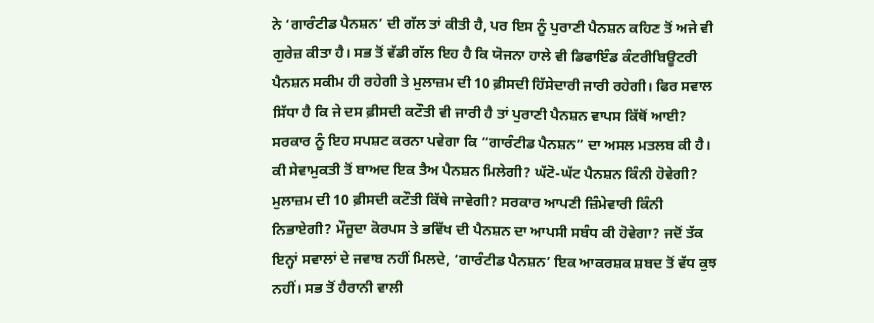ਨੇ ‘ਗਾਰੰਟੀਡ ਪੈਨਸ਼ਨ’ ਦੀ ਗੱਲ ਤਾਂ ਕੀਤੀ ਹੈ, ਪਰ ਇਸ ਨੂੰ ਪੁਰਾਣੀ ਪੈਨਸ਼ਨ ਕਹਿਣ ਤੋਂ ਅਜੇ ਵੀ ਗੁਰੇਜ਼ ਕੀਤਾ ਹੈ। ਸਭ ਤੋਂ ਵੱਡੀ ਗੱਲ ਇਹ ਹੈ ਕਿ ਯੋਜਨਾ ਹਾਲੇ ਵੀ ਡਿਫਾਇੰਡ ਕੰਟਰੀਬਿਊਟਰੀ ਪੈਨਸ਼ਨ ਸਕੀਮ ਹੀ ਰਹੇਗੀ ਤੇ ਮੁਲਾਜ਼ਮ ਦੀ 10 ਫ਼ੀਸਦੀ ਹਿੱਸੇਦਾਰੀ ਜਾਰੀ ਰਹੇਗੀ। ਫਿਰ ਸਵਾਲ ਸਿੱਧਾ ਹੈ ਕਿ ਜੇ ਦਸ ਫ਼ੀਸਦੀ ਕਟੌਤੀ ਵੀ ਜਾਰੀ ਹੈ ਤਾਂ ਪੁਰਾਣੀ ਪੈਨਸ਼ਨ ਵਾਪਸ ਕਿੱਥੋਂ ਆਈ? ਸਰਕਾਰ ਨੂੰ ਇਹ ਸਪਸ਼ਟ ਕਰਨਾ ਪਵੇਗਾ ਕਿ “ਗਾਰੰਟੀਡ ਪੈਨਸ਼ਨ” ਦਾ ਅਸਲ ਮਤਲਬ ਕੀ ਹੈ। ਕੀ ਸੇਵਾਮੁਕਤੀ ਤੋਂ ਬਾਅਦ ਇਕ ਤੈਅ ਪੈਨਸ਼ਨ ਮਿਲੇਗੀ? ਘੱਟੋ-ਘੱਟ ਪੈਨਸ਼ਨ ਕਿੰਨੀ ਹੋਵੇਗੀ? ਮੁਲਾਜ਼ਮ ਦੀ 10 ਫ਼ੀਸਦੀ ਕਟੌਤੀ ਕਿੱਥੇ ਜਾਵੇਗੀ? ਸਰਕਾਰ ਆਪਣੀ ਜ਼ਿੰਮੇਵਾਰੀ ਕਿੰਨੀ ਨਿਭਾਏਗੀ? ਮੌਜੂਦਾ ਕੋਰਪਸ ਤੇ ਭਵਿੱਖ ਦੀ ਪੈਨਸ਼ਨ ਦਾ ਆਪਸੀ ਸਬੰਧ ਕੀ ਹੋਵੇਗਾ? ਜਦੋਂ ਤੱਕ ਇਨ੍ਹਾਂ ਸਵਾਲਾਂ ਦੇ ਜਵਾਬ ਨਹੀਂ ਮਿਲਦੇ, ‘ਗਾਰੰਟੀਡ ਪੈਨਸ਼ਨ’ ਇਕ ਆਕਰਸ਼ਕ ਸ਼ਬਦ ਤੋਂ ਵੱਧ ਕੁਝ ਨਹੀਂ। ਸਭ ਤੋਂ ਹੈਰਾਨੀ ਵਾਲੀ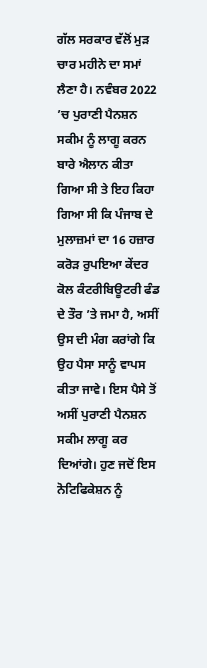ਗੱਲ ਸਰਕਾਰ ਵੱਲੋਂ ਮੁੜ ਚਾਰ ਮਹੀਨੇ ਦਾ ਸਮਾਂ ਲੈਣਾ ਹੈ। ਨਵੰਬਰ 2022 ’ਚ ਪੁਰਾਣੀ ਪੈਨਸ਼ਨ ਸਕੀਮ ਨੂੰ ਲਾਗੂ ਕਰਨ ਬਾਰੇ ਐਲਾਨ ਕੀਤਾ ਗਿਆ ਸੀ ਤੇ ਇਹ ਕਿਹਾ ਗਿਆ ਸੀ ਕਿ ਪੰਜਾਬ ਦੇ ਮੁਲਾਜ਼ਮਾਂ ਦਾ 16 ਹਜ਼ਾਰ ਕਰੋੜ ਰੁਪਇਆ ਕੇਂਦਰ ਕੋਲ ਕੰਟਰੀਬਿਊਟਰੀ ਫੰਡ ਦੇ ਤੌਰ ’ਤੇ ਜਮਾ ਹੈ, ਅਸੀਂ ਉਸ ਦੀ ਮੰਗ ਕਰਾਂਗੇ ਕਿ ਉਹ ਪੈਸਾ ਸਾਨੂੰ ਵਾਪਸ ਕੀਤਾ ਜਾਵੇ। ਇਸ ਪੈਸੇ ਤੋਂ ਅਸੀਂ ਪੁਰਾਣੀ ਪੈਨਸ਼ਨ ਸਕੀਮ ਲਾਗੂ ਕਰ ਦਿਆਂਗੇ। ਹੁਣ ਜਦੋਂ ਇਸ ਨੋਟਿਫਿਕੇਸ਼ਨ ਨੂੰ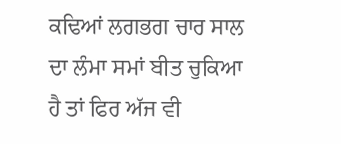ਕਢਿਆਂ ਲਗਭਗ ਚਾਰ ਸਾਲ ਦਾ ਲੰਮਾ ਸਮਾਂ ਬੀਤ ਚੁਕਿਆ ਹੈ ਤਾਂ ਫਿਰ ਅੱਜ ਵੀ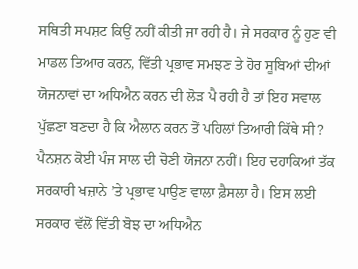ਸਥਿਤੀ ਸਪਸ਼ਟ ਕਿਉਂ ਨਹੀਂ ਕੀਤੀ ਜਾ ਰਹੀ ਹੈ। ਜੇ ਸਰਕਾਰ ਨੂੰ ਹੁਣ ਵੀ ਮਾਡਲ ਤਿਆਰ ਕਰਨ, ਵਿੱਤੀ ਪ੍ਰਭਾਵ ਸਮਝਣ ਤੇ ਹੋਰ ਸੂਬਿਆਂ ਦੀਆਂ ਯੋਜਨਾਵਾਂ ਦਾ ਅਧਿਐਨ ਕਰਨ ਦੀ ਲੋੜ ਪੈ ਰਹੀ ਹੈ ਤਾਂ ਇਹ ਸਵਾਲ ਪੁੱਛਣਾ ਬਣਦਾ ਹੈ ਕਿ ਐਲਾਨ ਕਰਨ ਤੋਂ ਪਹਿਲਾਂ ਤਿਆਰੀ ਕਿੱਥੇ ਸੀ? ਪੈਨਸ਼ਨ ਕੋਈ ਪੰਜ ਸਾਲ ਦੀ ਚੋਣੀ ਯੋਜਨਾ ਨਹੀਂ। ਇਹ ਦਹਾਕਿਆਂ ਤੱਕ ਸਰਕਾਰੀ ਖਜ਼ਾਨੇ ’ਤੇ ਪ੍ਰਭਾਵ ਪਾਉਣ ਵਾਲਾ ਫ਼ੈਸਲਾ ਹੈ। ਇਸ ਲਈ ਸਰਕਾਰ ਵੱਲੋਂ ਵਿੱਤੀ ਬੋਝ ਦਾ ਅਧਿਐਨ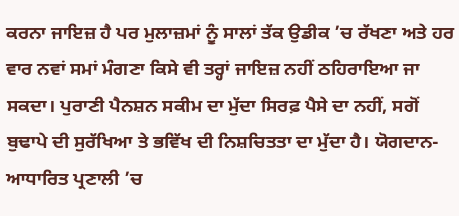ਕਰਨਾ ਜਾਇਜ਼ ਹੈ ਪਰ ਮੁਲਾਜ਼ਮਾਂ ਨੂੰ ਸਾਲਾਂ ਤੱਕ ਉਡੀਕ ’ਚ ਰੱਖਣਾ ਅਤੇ ਹਰ ਵਾਰ ਨਵਾਂ ਸਮਾਂ ਮੰਗਣਾ ਕਿਸੇ ਵੀ ਤਰ੍ਹਾਂ ਜਾਇਜ਼ ਨਹੀਂ ਠਹਿਰਾਇਆ ਜਾ ਸਕਦਾ। ਪੁਰਾਣੀ ਪੈਨਸ਼ਨ ਸਕੀਮ ਦਾ ਮੁੱਦਾ ਸਿਰਫ਼ ਪੈਸੇ ਦਾ ਨਹੀਂ, ਸਗੋਂ ਬੁਢਾਪੇ ਦੀ ਸੁਰੱਖਿਆ ਤੇ ਭਵਿੱਖ ਦੀ ਨਿਸ਼ਚਿਤਤਾ ਦਾ ਮੁੱਦਾ ਹੈ। ਯੋਗਦਾਨ-ਆਧਾਰਿਤ ਪ੍ਰਣਾਲੀ ’ਚ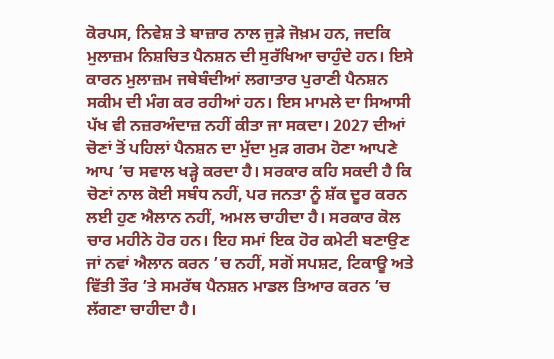ਕੋਰਪਸ, ਨਿਵੇਸ਼ ਤੇ ਬਾਜ਼ਾਰ ਨਾਲ ਜੁੜੇ ਜੋਖ਼ਮ ਹਨ, ਜਦਕਿ ਮੁਲਾਜ਼ਮ ਨਿਸ਼ਚਿਤ ਪੈਨਸ਼ਨ ਦੀ ਸੁਰੱਖਿਆ ਚਾਹੁੰਦੇ ਹਨ। ਇਸੇ ਕਾਰਨ ਮੁਲਾਜ਼ਮ ਜਥੇਬੰਦੀਆਂ ਲਗਾਤਾਰ ਪੁਰਾਣੀ ਪੈਨਸ਼ਨ ਸਕੀਮ ਦੀ ਮੰਗ ਕਰ ਰਹੀਆਂ ਹਨ। ਇਸ ਮਾਮਲੇ ਦਾ ਸਿਆਸੀ ਪੱਖ ਵੀ ਨਜ਼ਰਅੰਦਾਜ਼ ਨਹੀਂ ਕੀਤਾ ਜਾ ਸਕਦਾ। 2027 ਦੀਆਂ ਚੋਣਾਂ ਤੋਂ ਪਹਿਲਾਂ ਪੈਨਸ਼ਨ ਦਾ ਮੁੱਦਾ ਮੁੜ ਗਰਮ ਹੋਣਾ ਆਪਣੇ ਆਪ ’ਚ ਸਵਾਲ ਖੜ੍ਹੇ ਕਰਦਾ ਹੈ। ਸਰਕਾਰ ਕਹਿ ਸਕਦੀ ਹੈ ਕਿ ਚੋਣਾਂ ਨਾਲ ਕੋਈ ਸਬੰਧ ਨਹੀਂ, ਪਰ ਜਨਤਾ ਨੂੰ ਸ਼ੱਕ ਦੂਰ ਕਰਨ ਲਈ ਹੁਣ ਐਲਾਨ ਨਹੀਂ, ਅਮਲ ਚਾਹੀਦਾ ਹੈ। ਸਰਕਾਰ ਕੋਲ ਚਾਰ ਮਹੀਨੇ ਹੋਰ ਹਨ। ਇਹ ਸਮਾਂ ਇਕ ਹੋਰ ਕਮੇਟੀ ਬਣਾਉਣ ਜਾਂ ਨਵਾਂ ਐਲਾਨ ਕਰਨ ’ਚ ਨਹੀਂ, ਸਗੋਂ ਸਪਸ਼ਟ, ਟਿਕਾਊ ਅਤੇ ਵਿੱਤੀ ਤੌਰ ’ਤੇ ਸਮਰੱਥ ਪੈਨਸ਼ਨ ਮਾਡਲ ਤਿਆਰ ਕਰਨ ’ਚ ਲੱਗਣਾ ਚਾਹੀਦਾ ਹੈ।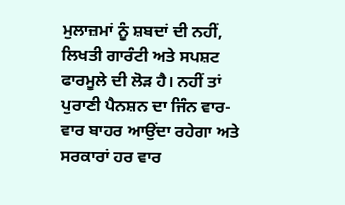ਮੁਲਾਜ਼ਮਾਂ ਨੂੰ ਸ਼ਬਦਾਂ ਦੀ ਨਹੀਂ, ਲਿਖਤੀ ਗਾਰੰਟੀ ਅਤੇ ਸਪਸ਼ਟ ਫਾਰਮੂਲੇ ਦੀ ਲੋੜ ਹੈ। ਨਹੀਂ ਤਾਂ ਪੁਰਾਣੀ ਪੈਨਸ਼ਨ ਦਾ ਜਿੰਨ ਵਾਰ-ਵਾਰ ਬਾਹਰ ਆਉਂਦਾ ਰਹੇਗਾ ਅਤੇ ਸਰਕਾਰਾਂ ਹਰ ਵਾਰ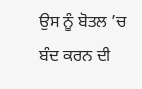ਉਸ ਨੂੰ ਬੋਤਲ ’ਚ ਬੰਦ ਕਰਨ ਦੀ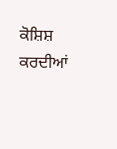ਕੋਸ਼ਿਸ਼ ਕਰਦੀਆਂ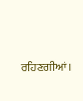ਰਹਿਣਗੀਆਂ।